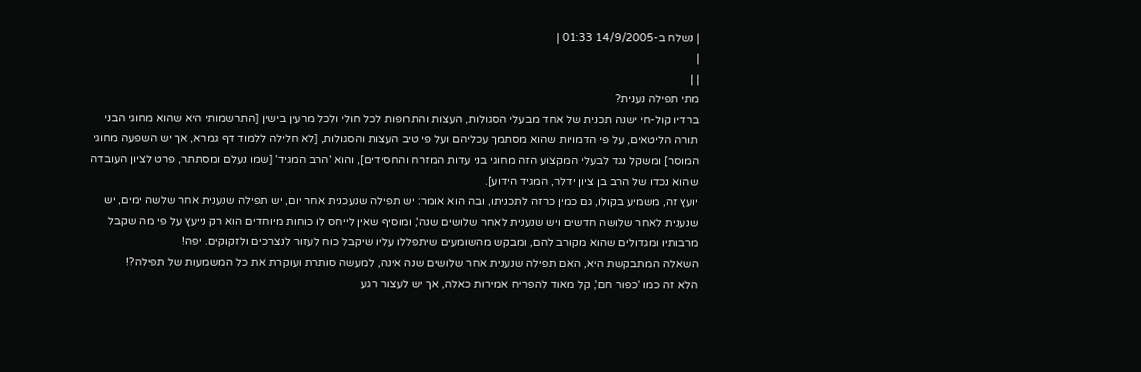| נשלח ב-14/9/2005 01:33 |
|
| |
מתי תפילה נענית?
ברדיו קול-חי ישנה תכנית של אחד מבעלי הסגולות, העצות והתרופות לכל חולי ולכל מרעין בישין [התרשמותי היא שהוא מחוגי הבני תורה הליטאים, על פי הדמויות שהוא מסתמך עכליהם ועל פי טיב העצות והסגולות, [לא חלילה ללמוד דף גמרא, אך יש השפעה מחוגי המוסר] ומשקל נגד לבעלי המקצוע הזה מחוגי בני עדות המזרח והחסידים], והוא 'הרב המגיד' [שמו נעלם ומסתתר, פרט לציון העובדה שהוא נכדו של הרב בן ציון ידלר, המגיד הידוע].
יועץ זה, משמיע בקולו, גם כמין כרזה לתכניתו, ובה הוא אומר: יש תפילה שנעכנית אחר יום, יש תפילה שנענית אחר שלשה ימים, יש שנענית לאחר שלושה חדשים ויש שנענית לאחר שלושים שנה', ומוסיף שאין לייחס לו כוחות מיוחדים הוא רק נייעץ על פי מה שקבל מרבותיו ומגדולים שהוא מקורב להם, ומבקש מהשומעים שיתפללו עליו שיקבל כוח לעזור לנצרכים ולזקוקים. יפה!
השאלה המתבקשת היא, האם תפילה שנענית אחר שלושים שנה אינה, למעשה סותרת ועוקרת את כל המשמעות של תפילה?!
הלא זה כמו 'כפור חם', קל מאוד להפריח אמירות כאלה, אך יש לעצור רגע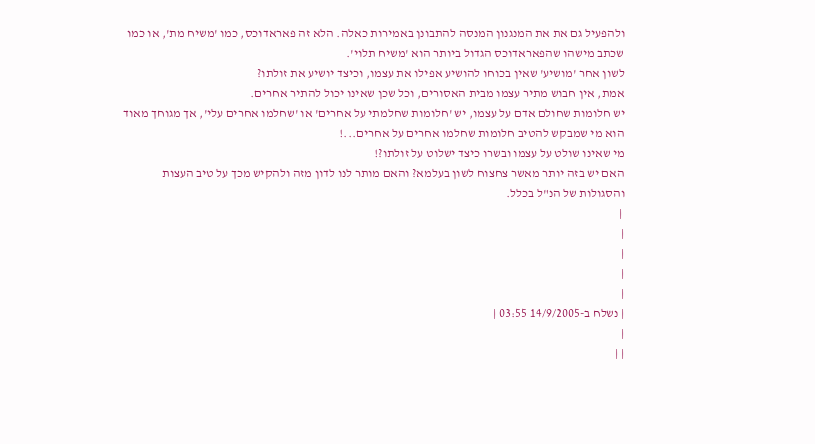ולהפעיל גם את את המנגנון המנסה להתבונן באמירות כאלה. הלא זה פאראדוכס, כמו 'משיח מת', או כמו שכתב מישהו שהפאראדוכס הגדול ביותר הוא 'משיח תלוי'.
לשון אחר 'מושיע' שאין בכוחו להושיע אפילו את עצמו, וכיצד יושיע את זולתו?
אמת, אין חבוש מתיר עצמו מבית האסורים, וכל שכן שאינו יכול להתיר אחרים.
יש חלומות שחולם אדם על עצמו, יש 'חלומות שחלמתי על אחרים' או 'שחלמו אחרים עלי', אך מגוחך מאוד הוא מי שמבקש להטיב חלומות שחלמו אחרים על אחרים...!
מי שאינו שולט על עצמו ובשרו כיצד ישלוט על זולתו?!
האם יש בזה יותר מאשר צחצוח לשון בעלמא? והאם מותר לנו לדון מזה ולהקיש מכך על טיב העצות והסגולות של הנ"ל בכלל.
 |
|
|
|
|
| נשלח ב-14/9/2005 03:55 |
|
| |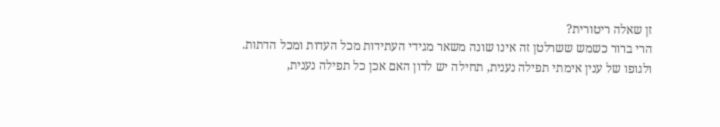זן שאלה ריטורית?
הרי ברור כשמש ששרלטן זה אינו שונה משאר מגידי העתידות מכל העדות ומכל הדתות.
ולגופו של ענין אימתי תפילה נענית, תחילה יש לדון האם אכן כל תפילה נענית,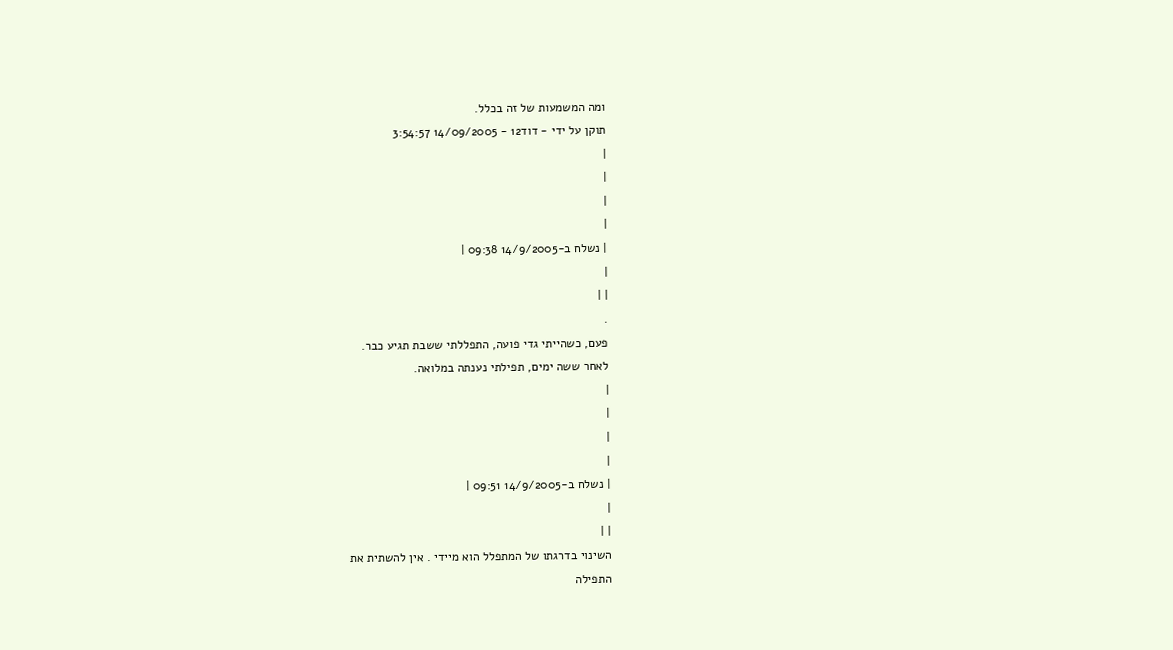ומה המשמעות של זה בכלל.
תוקן על ידי - דוד12 - 14/09/2005 3:54:57
|
|
|
|
| נשלח ב-14/9/2005 09:38 |
|
| |
.
פעם, כשהייתי גדי פועה, התפללתי ששבת תגיע כבר.
לאחר ששה ימים, תפילתי נענתה במלואה.
|
|
|
|
| נשלח ב-14/9/2005 09:51 |
|
| |
השינוי בדרגתו של המתפלל הוא מיידי . אין להשתית את
התפילה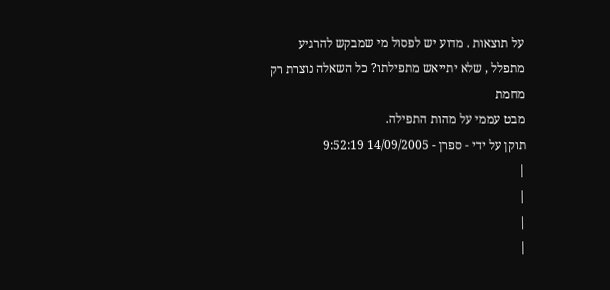על תוצאות . מדוע יש לפסול מי שמבקש להרגיע
מתפלל , שלא יתייאש מתפילתו? כל השאלה נוצרת רק מחמת
מבט עממי על מהות התפילה.
תוקן על ידי - ספרן - 14/09/2005 9:52:19
|
|
|
|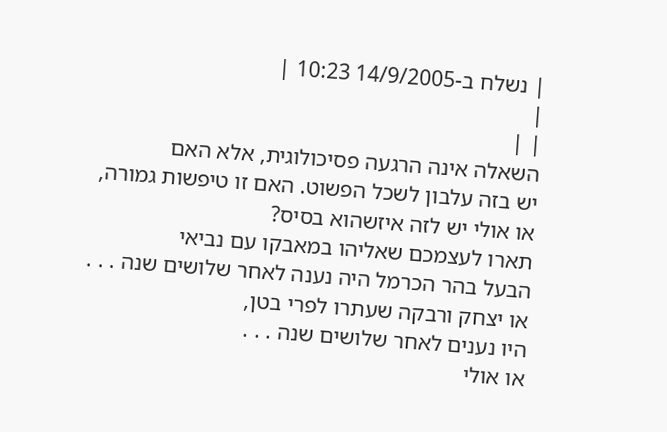| נשלח ב-14/9/2005 10:23 |
|
| |
השאלה אינה הרגעה פסיכולוגית, אלא האם
יש בזה עלבון לשכל הפשוט. האם זו טיפשות גמורה,
או אולי יש לזה איזשהוא בסיס?
תארו לעצמכם שאליהו במאבקו עם נביאי
הבעל בהר הכרמל היה נענה לאחר שלושים שנה . . .
או יצחק ורבקה שעתרו לפרי בטן,
היו נענים לאחר שלושים שנה . . .
או אולי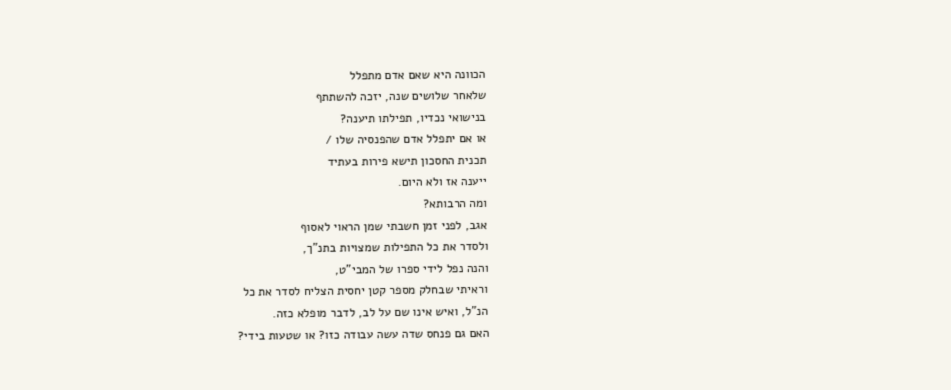הכוונה היא שאם אדם מתפלל
שלאחר שלושים שנה, יזכה להשתתף
בנישואי נכדיו, תפילתו תיענה?
או אם יתפלל אדם שהפנסיה שלו /
תכנית החסכון תישא פירות בעתיד
ייענה אז ולא היום.
ומה הרבותא?
אגב, לפני זמן חשבתי שמן הראוי לאסוף
ולסדר את כל התפילות שמצויות בתנ"ך,
והנה נפל לידי ספרו של המבי"ט,
וראיתי שבחלק מספר קטן יחסית הצליח לסדר את כל
הנ"ל, ואיש אינו שם על לב, לדבר מופלא כזה.
האם גם פנחס שדה עשה עבודה כזו? או שטעות בידי?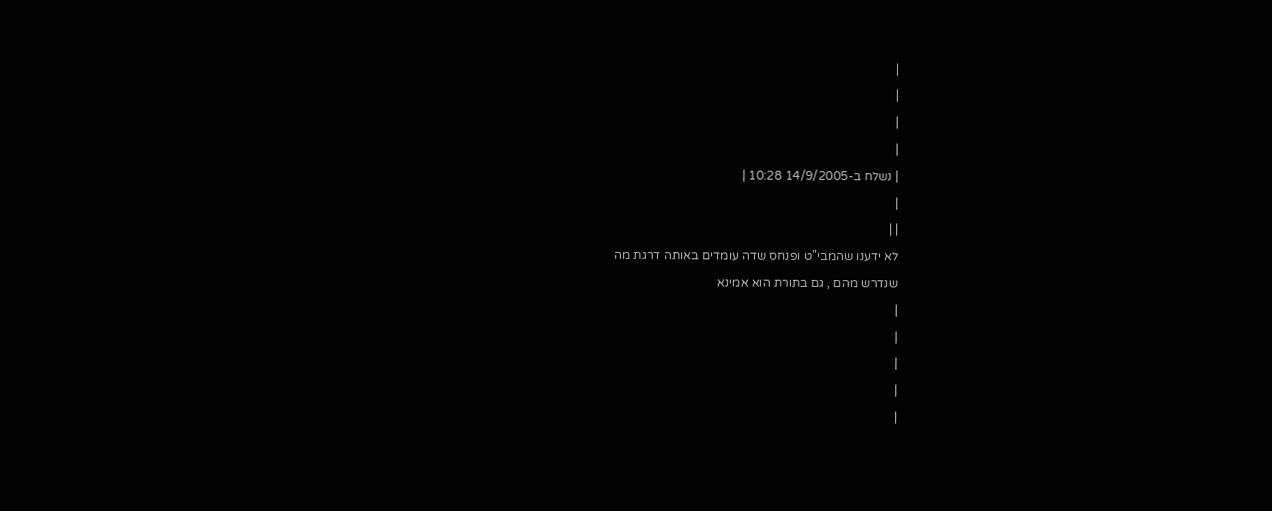|
|
|
|
| נשלח ב-14/9/2005 10:28 |
|
| |
לא ידענו שהמבי"ט ופנחס שדה עומדים באותה דרגת מה
שנדרש מהם , גם בתורת הוא אמינא
|
|
|
|
|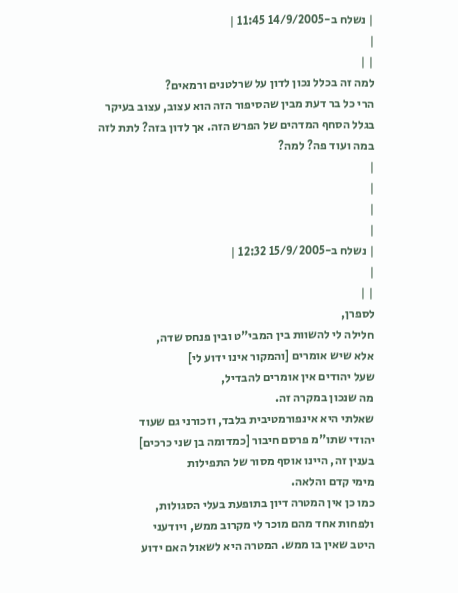| נשלח ב-14/9/2005 11:45 |
|
| |
למה זה בכלל נכון לדון על שרלטנים ורמאים?
הרי כל בר דעת מבין שהסיפור הזה הוא עצוב, עצוב בעיקר בגלל הסחף המדהים של הפרש הזה. אך לדון בזה? לתת לזה במה ועוד פה? למה?
|
|
|
|
| נשלח ב-15/9/2005 12:32 |
|
| |
לספרן,
חלילה לי להשוות בין המבי"ט ובין פנחס שדה,
אלא שיש אומרים [והמקור אינו ידוע לי]
שעל יהודים אין אומרים להבדיל,
מה שנכון במקרה זה.
שאלתי היא אינפורמטיבית בלבד, וזכורני גם שעוד
יהודי שתו"מ פרסם חיבור [כמדומה בן שני כרכים]
בענין זה, היינו אוסף מסור של התפילות
מימי קדם והלאה.
כמו כן אין המטרה דיון בתופעת בעלי הסגולות,
ולפחות אחד מהם מוכר לי מקרוב ממש, ויודעני
היטב שאין בו ממש. המטרה היא לשאול האם ידוע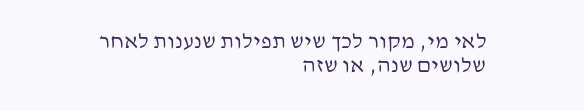לאי מי, מקור לכך שיש תפילות שנענות לאחר
שלושים שנה, או שזה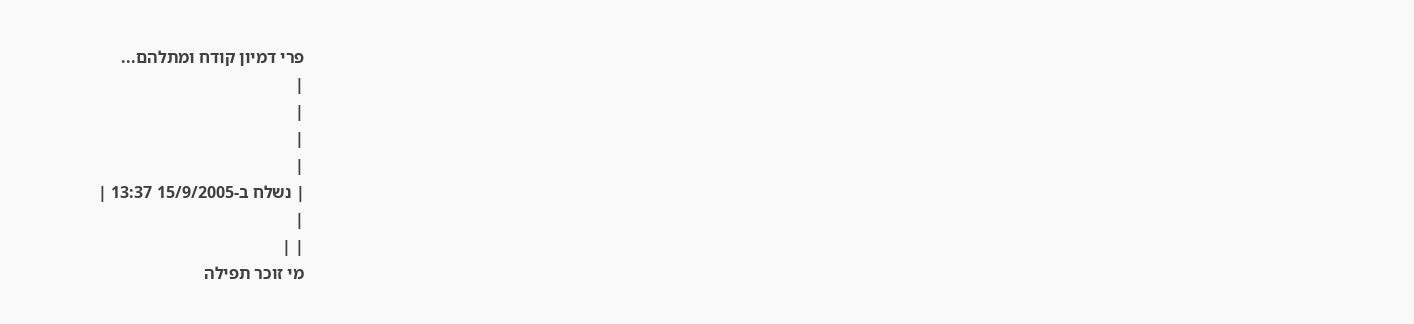פרי דמיון קודח ומתלהם...
|
|
|
|
| נשלח ב-15/9/2005 13:37 |
|
| |
מי זוכר תפילה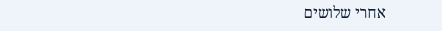אחרי שלושים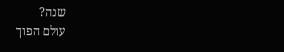שנה?
עולם הפוך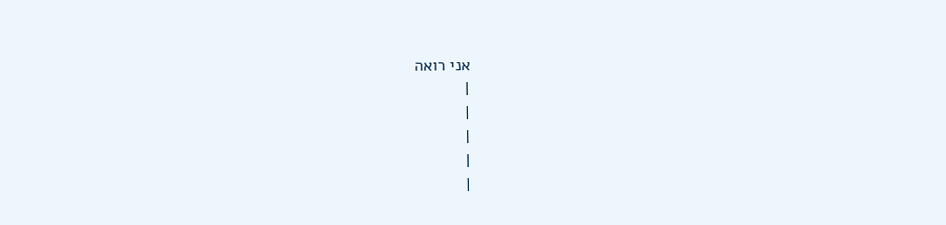אני רואה
|
|
|
|
|